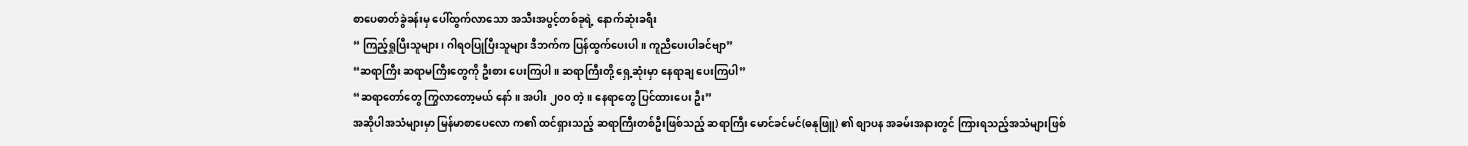စာပေဓာတ်ခွဲခန်းမှ ပေါ်ထွက်လာသော အသီးအပွင့်တစ်ခုရဲ့ နောက်ဆုံးခရီး
“ ကြည့်ရှုပြီးသူများ၊ ဂါရဝပြုပြီးသူများ ဒီဘက်က ပြန်ထွက်ပေးပါ။ ကူညီပေးပါခင်ဗျာ”
“ဆရာကြီး ဆရာမကြီးတွေကို ဦးစား ပေးကြပါ။ ဆရာကြီးတို့ ရှေ့ဆုံးမှာ နေရာချ ပေးကြပါ”
“ဆရာတော်တွေ ကြွလာတော့မယ် နော်။ အပါး ၂၀၀ တဲ့။ နေရာတွေ ပြင်ထားပေး ဦး”
အဆိုပါအသံများမှာ မြန်မာစာပေလော က၏ ထင်ရှားသည့် ဆရာကြီးတစ်ဦးဖြစ်သည့် ဆရာကြီး မောင်ခင်မင်(ဓနုဖြူ) ၏ စျာပန အခမ်းအနားတွင် ကြားရသည့်အသံများဖြစ်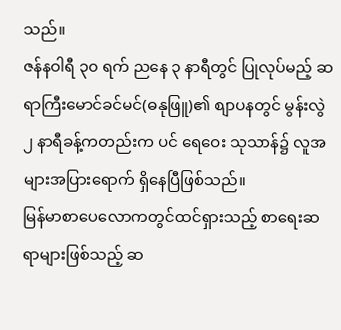သည်။
ဇန်နဝါရီ ၃၀ ရက် ညနေ ၃ နာရီတွင် ပြုလုပ်မည့် ဆရာကြီးမောင်ခင်မင်(ဓနုဖြူ)၏ စျာပနတွင် မွန်းလွဲ ၂ နာရီခန့်ကတည်းက ပင် ရေဝေး သုသာန်၌ လူအများအပြားရောက် ရှိနေပြီဖြစ်သည်။
မြန်မာစာပေလောကတွင်ထင်ရှားသည့် စာရေးဆရာများဖြစ်သည့် ဆ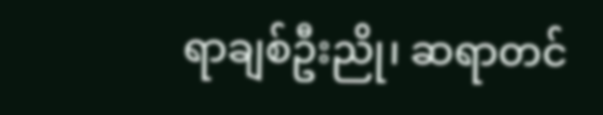ရာချစ်ဦးညို၊ ဆရာတင်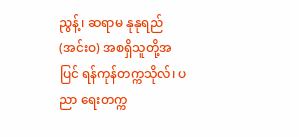ညွန့်၊ ဆရာမ နုနုရည် (အင်းဝ) အစရှိသူတို့အပြင် ရန်ကုန်တက္ကသိုလ်၊ ပညာ ရေးတက္က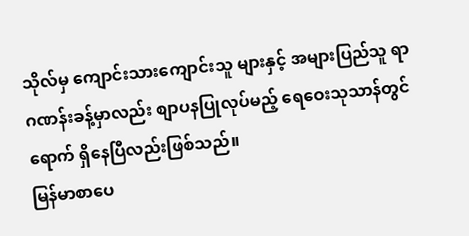သိုလ်မှ ကျောင်းသားကျောင်းသူ များနှင့် အများပြည်သူ ရာဂဏန်းခန့်မှာလည်း စျာပနပြုလုပ်မည့် ရေဝေးသုသာန်တွင် ရောက် ရှိနေပြီလည်းဖြစ်သည်။
မြန်မာစာပေ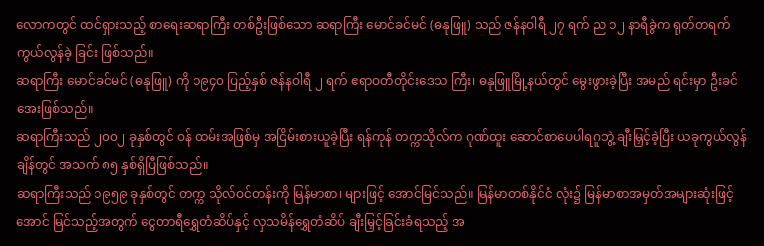လောကတွင် ထင်ရှားသည့် စာရေးဆရာကြီး တစ်ဦးဖြစ်သော ဆရာကြီး မောင်ခင်မင် (ဓနုဖြူ) သည် ဇန်နဝါရီ ၂၇ ရက် ည ၁၂ နာရီခွဲက ရုတ်တရက် ကွယ်လွန်ခဲ့ ခြင်း ဖြစ်သည်။
ဆရာကြီး မောင်ခင်မင် (ဓနုဖြူ) ကို ၁၉၄၀ ပြည့်နှစ် ဇန်နဝါရီ ၂ ရက် ဧရာဝတီတိုင်းဒေသ ကြီး၊ ဓနုဖြူမြို့နယ်တွင် မွေးဖွားခဲ့ပြီး အမည် ရင်းမှာ ဦးခင်အေးဖြစ်သည်။
ဆရာကြီးသည် ၂၀၀၂ ခုနှစ်တွင် ဝန် ထမ်းအဖြစ်မှ အငြိမ်းစားယူခဲ့ပြီး ရန်ကုန် တက္ကသိုလ်က ဂုဏ်ထူး ဆောင်စာပေပါရဂူဘွဲ့ ချီးမြှင့်ခဲ့ပြီး ယခုကွယ်လွန်ချိန်တွင် အသက် ၈၅ နှစ်ရှိပြီဖြစ်သည်။
ဆရာကြီးသည် ၁၉၅၉ ခုနှစ်တွင် တက္က သိုလ်ဝင်တန်းကို မြန်မာစာ၊ များဖြင့် အောင်မြင်သည်။ မြန်မာတစ်နိုင်ငံ လုံး၌ မြန်မာစာအမှတ်အများဆုံးဖြင့် အောင် မြင်သည့်အတွက် ငွေတာရီရွှေတံဆိပ်နှင့် လှသမိန်ရွှေတံဆိပ် ချီးမြှင့်ခြင်းခံရသည့် အ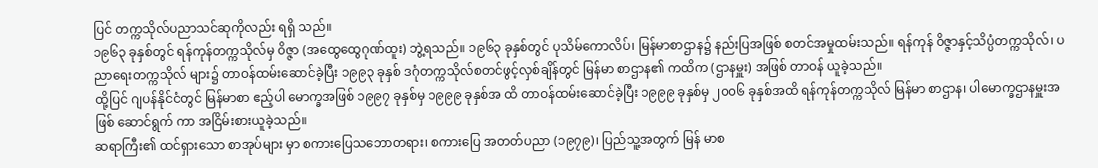ပြင် တက္ကသိုလ်ပညာသင်ဆုကိုလည်း ရရှိ သည်။
၁၉၆၃ ခုနှစ်တွင် ရန်ကုန်တက္ကသိုလ်မှ ၀ိဇ္ဇာ (အထွေထွေဂုဏ်ထူး) ဘွဲ့ရသည်။ ၁၉၆၃ ခုနှစ်တွင် ပုသိမ်ကောလိပ်၊ မြန်မာစာဌာန၌ နည်းပြအဖြစ် စတင်အမှုထမ်းသည်။ ရန်ကုန် ၀ိဇ္ဇာနှင့်သိပ္ပံတက္ကသိုလ်၊ ပညာရေးတက္ကသိုလ် များ၌ တာဝန်ထမ်းဆောင်ခဲ့ပြီး ၁၉၉၃ ခုနှစ် ဒဂုံတက္ကသိုလ်စတင်ဖွင့်လှစ်ချိန်တွင် မြန်မာ စာဌာန၏ ကထိက (ဌာနမှူး) အဖြစ် တာဝန် ယူခဲ့သည်။
ထို့ပြင် ဂျပန်နိုင်ငံတွင် မြန်မာစာ ဧည့်ပါ မောက္ခအဖြစ် ၁၉၉၇ ခုနှစ်မှ ၁၉၉၉ ခုနှစ်အ ထိ တာဝန်ထမ်းဆောင်ခဲ့ပြီး ၁၉၉၉ ခုနှစ်မှ ၂၀၀၆ ခုနှစ်အထိ ရန်ကုန်တက္ကသိုလ် မြန်မာ စာဌာန၊ ပါမောက္ခဌာနမှူးအဖြစ် ဆောင်ရွက် ကာ အငြိမ်းစားယူခဲ့သည်။
ဆရာကြီး၏ ထင်ရှားသော စာအုပ်များ မှာ စကားပြေသဘောတရား၊ စကားပြေ အတတ်ပညာ (၁၉၇၉)၊ ပြည်သူ့အတွက် မြန် မာစ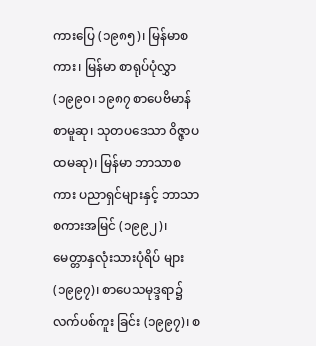ကားပြေ (၁၉၈၅)၊ မြန်မာစကား၊ မြန်မာ စာရုပ်ပုံလွှာ (၁၉၉၀၊ ၁၉၈၇ စာပေဗိမာန် စာမူဆု၊ သုတပဒေသာ ၀ိဇ္ဇာပထမဆု)၊ မြန်မာ ဘာသာစကား ပညာရှင်များနှင့် ဘာသာ စကားအမြင် (၁၉၉၂)၊ မေတ္တာနှလုံးသားပုံရိပ် များ (၁၉၉၇)၊ စာပေသမုဒ္ဒရာ၌ လက်ပစ်ကူး ခြင်း (၁၉၉၇)၊ စ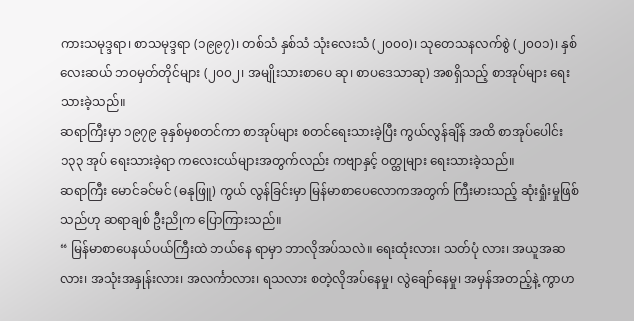ကားသမုဒ္ဒရာ၊ စာသမုဒ္ဒရာ (၁၉၉၇)၊ တစ်သံ နှစ်သံ သုံးလေးသံ (၂၀၀၀)၊ သုတေသနလက်စွဲ (၂၀၀၁)၊ နှစ်လေးဆယ် ဘဝမှတ်တိုင်များ (၂၀၀၂၊ အမျိုးသားစာပေ ဆု၊ စာပဒေသာဆု) အစရှိသည့် စာအုပ်များ ရေးသားခဲ့သည်။
ဆရာကြီးမှာ ၁၉၇၉ ခုနှစ်မှစတင်ကာ စာအုပ်များ စတင်ရေးသားခဲ့ပြီး ကွယ်လွန်ချိန် အထိ စာအုပ်ပေါင်း ၁၃၃ အုပ် ရေးသားခဲ့ရာ ကလေးငယ်များအတွက်လည်း ကဗျာနှင့် ဝတ္ထုများ ရေးသားခဲ့သည်။
ဆရာကြီး မောင်ခင်မင် (ဓနုဖြူ) ကွယ် လွန်ခြင်းမှာ မြန်မာစာပေလောကအတွက် ကြီးမားသည့် ဆုံးရှုံးမှုဖြစ်သည်ဟု ဆရာချစ် ဦးညိုက ပြောကြားသည်။
“ မြန်မာစာပေနယ်ပယ်ကြီးထဲ ဘယ်နေ ရာမှာ ဘာလိုအပ်သလဲ။ ရေးထုံးလား၊ သတ်ပုံ လား၊ အယူအဆလား၊ အသုံးအနှုန်းလား၊ အလင်္ကာလား၊ ရသလား စတဲ့လိုအပ်နေမှု၊ လွဲချော်နေမှု၊ အမှန်အတည့်နဲ့ ကွာဟ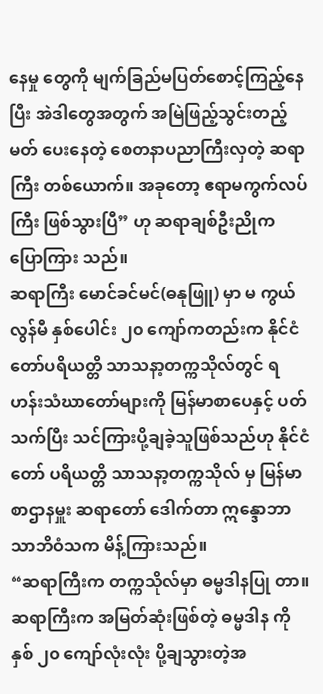နေမှု တွေကို မျက်ခြည်မပြတ်စောင့်ကြည့်နေပြီး အဲဒါတွေအတွက် အမြဲဖြည့်သွင်းတည့်မတ် ပေးနေတဲ့ စေတနာပညာကြီးလှတဲ့ ဆရာကြီး တစ်ယောက်။ အခုတော့ ဧရာမကွက်လပ်ကြီး ဖြစ်သွားပြီ” ဟု ဆရာချစ်ဦးညိုက ပြောကြား သည်။
ဆရာကြီး မောင်ခင်မင်(ဓနုဖြူ) မှာ မ ကွယ်လွန်မီ နှစ်ပေါင်း ၂၀ ကျော်ကတည်းက နိုင်ငံတော်ပရိယတ္တိ သာသနာ့တက္ကသိုလ်တွင် ရဟန်းသံဃာတော်များကို မြန်မာစာပေနှင့် ပတ်သက်ပြီး သင်ကြားပို့ချခဲ့သူဖြစ်သည်ဟု နိုင်ငံတော် ပရိယတ္တိ သာသနာ့တက္ကသိုလ် မှ မြန်မာစာဌာနမှူး ဆရာတော် ဒေါက်တာ ဣန္ဒောဘာသာဘိဝံသက မိန့်ကြားသည်။
“ဆရာကြီးက တက္ကသိုလ်မှာ ဓမ္မဒါနပြု တာ။ ဆရာကြီးက အမြတ်ဆုံးဖြစ်တဲ့ ဓမ္မဒါန ကို နှစ် ၂၀ ကျော်လုံးလုံး ပို့ချသွားတဲ့အ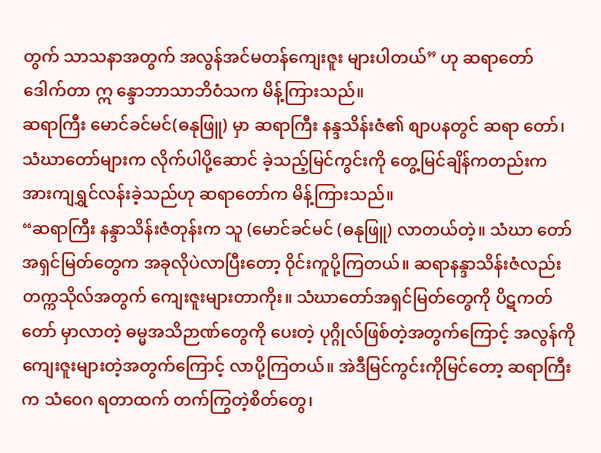တွက် သာသနာအတွက် အလွန်အင်မတန်ကျေးဇူး များပါတယ်” ဟု ဆရာတော် ဒေါက်တာ ဣ န္ဒောဘာသာဘိဝံသက မိန့်ကြားသည်။
ဆရာကြီး မောင်ခင်မင်(ဓနုဖြူ) မှာ ဆရာကြီး နန္ဒသိန်းဇံ၏ စျာပနတွင် ဆရာ တော်၊ သံဃာတော်များက လိုက်ပါပို့ဆောင် ခဲ့သည့်မြင်ကွင်းကို တွေ့မြင်ချိန်ကတည်းက အားကျရွှင်လန်းခဲ့သည်ဟု ဆရာတော်က မိန့်ကြားသည်။
“ဆရာကြီး နန္ဒာသိန်းဇံတုန်းက သူ (မောင်ခင်မင် (ဓနုဖြူ) လာတယ်တဲ့။ သံဃာ တော်အရှင်မြတ်တွေက အခုလိုပဲလာပြီးတော့ ၀ိုင်းကူပို့ကြတယ်။ ဆရာနန္ဒာသိန်းဇံလည်း တက္ကသိုလ်အတွက် ကျေးဇူးများတာကိုး။ သံဃာတော်အရှင်မြတ်တွေကို ပိဋကတ်တော် မှာလာတဲ့ ဓမ္မအသိဉာဏ်တွေကို ပေးတဲ့ ပုဂ္ဂိုလ်ဖြစ်တဲ့အတွက်ကြောင့် အလွန်ကိုကျေးဇူးများတဲ့အတွက်ကြောင့် လာပို့ကြတယ်။ အဲဒီမြင်ကွင်းကိုမြင်တော့ ဆရာကြီးက သံဝေဂ ရတာထက် တက်ကြွတဲ့စိတ်တွေ၊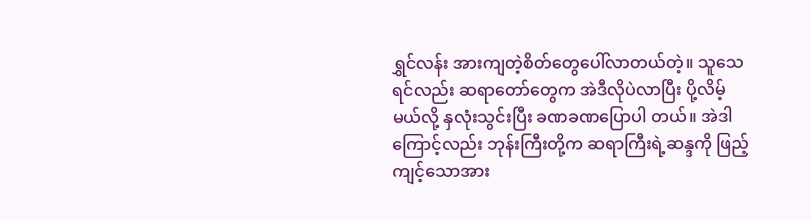ရွှင်လန်း အားကျတဲ့စိတ်တွေပေါ်လာတယ်တဲ့။ သူသေ ရင်လည်း ဆရာတော်တွေက အဲဒီလိုပဲလာပြီး ပို့လိမ့်မယ်လို့ နှလုံးသွင်းပြီး ခဏခဏပြောပါ တယ်။ အဲဒါကြောင့်လည်း ဘုန်းကြီးတို့က ဆရာကြီးရဲ့ဆန္ဒကို ဖြည့်ကျင့်သောအား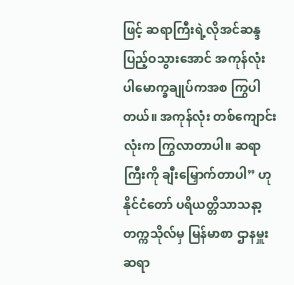ဖြင့် ဆရာကြီးရဲ့လိုအင်ဆန္ဒပြည့်ဝသွားအောင် အကုန်လုံး ပါမောက္ခချုပ်ကအစ ကြွပါတယ်။ အကုန်လုံး တစ်ကျောင်းလုံးက ကြွလာတာပါ။ ဆရာကြီးကို ချီးမြှောက်တာပါ” ဟု နိုင်ငံတော် ပရိယတ္တိသာသနာ့တက္ကသိုလ်မှ မြန်မာစာ ဌာနမှူး ဆရာ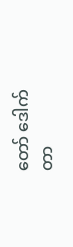တော် ဒေါက်တာ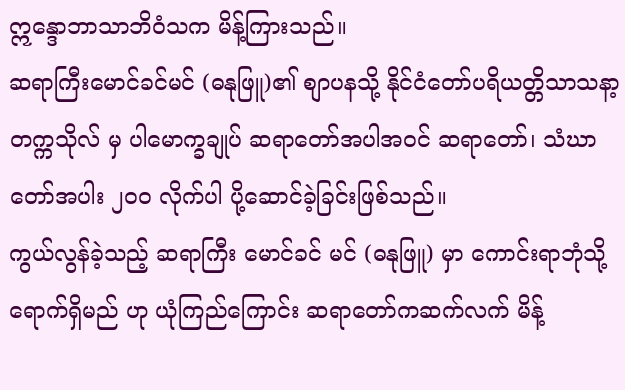ဣန္ဒောဘာသာဘိဝံသက မိန့်ကြားသည်။
ဆရာကြီးမောင်ခင်မင် (ဓနုဖြူ)၏ စျာပနသို့ နိုင်ငံတော်ပရိယတ္တိသာသနာ့တက္ကသိုလ် မှ ပါမောက္ခချုပ် ဆရာတော်အပါအဝင် ဆရာတော်၊ သံဃာတော်အပါး ၂၀၀ လိုက်ပါ ပို့ဆောင်ခဲ့ခြင်းဖြစ်သည်။
ကွယ်လွန်ခဲ့သည့် ဆရာကြီး မောင်ခင် မင် (ဓနုဖြူ) မှာ ကောင်းရာဘုံသို့ရောက်ရှိမည် ဟု ယုံကြည်ကြောင်း ဆရာတော်ကဆက်လက် မိန့်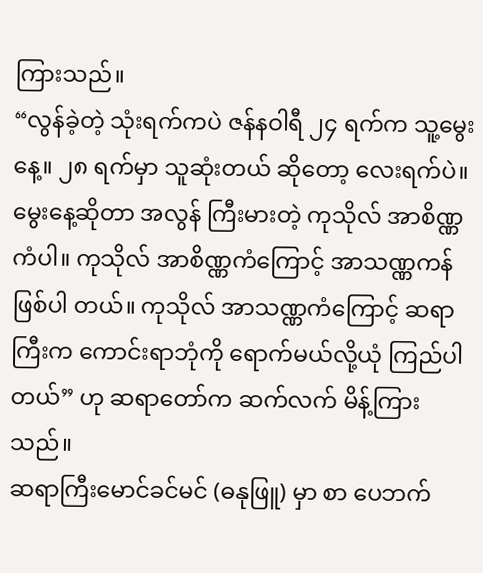ကြားသည်။
“လွန်ခဲ့တဲ့ သုံးရက်ကပဲ ဇန်နဝါရီ ၂၄ ရက်က သူ့မွေးနေ့။ ၂၈ ရက်မှာ သူဆုံးတယ် ဆိုတော့ လေးရက်ပဲ။ မွေးနေ့ဆိုတာ အလွန် ကြီးမားတဲ့ ကုသိုလ် အာစိဏ္ဏကံပါ။ ကုသိုလ် အာစိဏ္ဏကံကြောင့် အာသဏ္ဏကန်ဖြစ်ပါ တယ်။ ကုသိုလ် အာသဏ္ဏကံကြောင့် ဆရာ ကြီးက ကောင်းရာဘုံကို ရောက်မယ်လို့ယုံ ကြည်ပါတယ်” ဟု ဆရာတော်က ဆက်လက် မိန့်ကြားသည်။
ဆရာကြီးမောင်ခင်မင် (ဓနုဖြူ) မှာ စာ ပေဘက်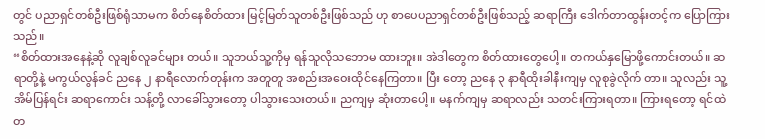တွင် ပညာရှင်တစ်ဦးဖြစ်ရုံသာမက စိတ်နေစိတ်ထား မြင့်မြတ်သူတစ်ဦးဖြစ်သည် ဟု စာပေပညာရှင်တစ်ဦးဖြစ်သည့် ဆရာကြီး ဒေါက်တာထွန်းတင့်က ပြောကြားသည်။
“စိတ်ထားအနေနဲ့ဆို လူချစ်လူခင်များ တယ်။ သူဘယ်သူ့ကိုမှ ရန်သူလိုသဘောမ ထားဘူး။ အဲဒါတွေက စိတ်ထားတွေပေါ့။ တကယ်နှမြောဖို့ကောင်းတယ်။ ဆရာတို့နဲ့ မကွယ်လွန်ခင် ညနေ ၂ နာရီလောက်တုန်းက အတူတူ အစည်းအဝေးထိုင်နေကြတာ။ ပြီး တော့ ညနေ ၃ နာရီထိုးခါနီးကျမှ လူစုခွဲလိုက် တာ။ သူလည်း သူ့အိမ်ပြန်ရင်း ဆရာကောင်း သန့်တို့ လာခေါ်သွားတော့ ပါသွားသေးတယ်။ ညကျမှ ဆုံးတာပေါ့။ မနက်ကျမှ ဆရာလည်း သတင်းကြားရတာ။ ကြားရတော့ ရင်ထဲတ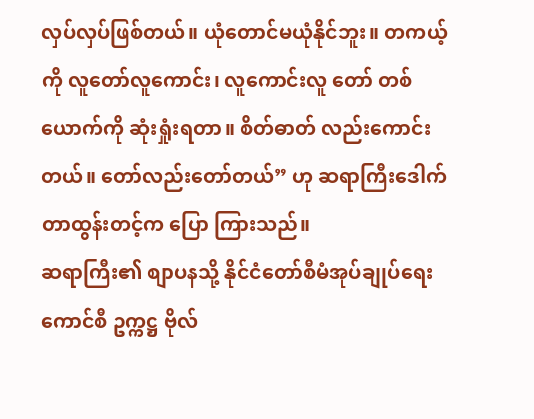လှပ်လှပ်ဖြစ်တယ်။ ယုံတောင်မယုံနိုင်ဘူး။ တကယ့်ကို လူတော်လူကောင်း၊ လူကောင်းလူ တော် တစ်ယောက်ကို ဆုံးရှုံးရတာ။ စိတ်ဓာတ် လည်းကောင်းတယ်။ တော်လည်းတော်တယ်” ဟု ဆရာကြီးဒေါက်တာထွန်းတင့်က ပြော ကြားသည်။
ဆရာကြီး၏ စျာပနသို့ နိုင်ငံတော်စီမံအုပ်ချုပ်ရေးကောင်စီ ဥက္ကဋ္ဌ ဗိုလ်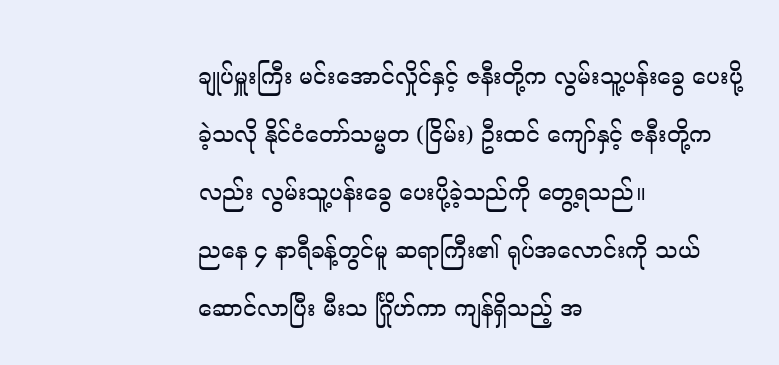ချုပ်မှူးကြီး မင်းအောင်လှိုင်နှင့် ဇနီးတို့က လွမ်းသူ့ပန်းခွေ ပေးပို့ခဲ့သလို နိုင်ငံတော်သမ္မတ (ငြိမ်း) ဦးထင် ကျော်နှင့် ဇနီးတို့ကလည်း လွမ်းသူ့ပန်းခွေ ပေးပို့ခဲ့သည်ကို တွေ့ရသည်။
ညနေ ၄ နာရီခန့်တွင်မူ ဆရာကြီး၏ ရုပ်အလောင်းကို သယ်ဆောင်လာပြီး မီးသ င်္ဂြိုဟ်ကာ ကျန်ရှိသည့် အ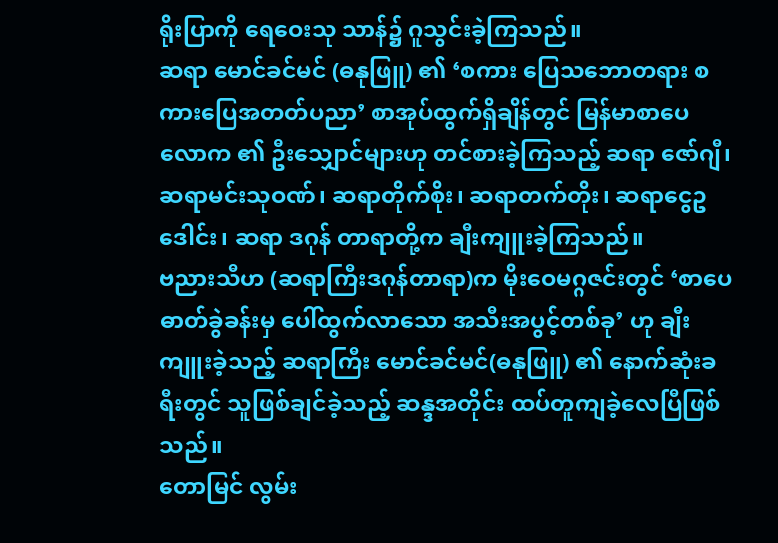ရိုးပြာကို ရေဝေးသု သာန်၌ ဂူသွင်းခဲ့ကြသည်။
ဆရာ မောင်ခင်မင် (ဓနုဖြူ) ၏ ‘စကား ပြေသဘောတရား စကားပြေအတတ်ပညာ’ စာအုပ်ထွက်ရှိချိန်တွင် မြန်မာစာပေလောက ၏ ဦးသျှောင်များဟု တင်စားခဲ့ကြသည့် ဆရာ ဇော်ဂျီ၊ ဆရာမင်းသုဝဏ်၊ ဆရာတိုက်စိုး၊ ဆရာတက်တိုး၊ ဆရာငွေဥဒေါင်း၊ ဆရာ ဒဂုန် တာရာတို့က ချီးကျူးခဲ့ကြသည်။
ဗညားသီဟ (ဆရာကြီးဒဂုန်တာရာ)က မိုးဝေမဂ္ဂဇင်းတွင် ‘စာပေဓာတ်ခွဲခန်းမှ ပေါ်ထွက်လာသော အသီးအပွင့်တစ်ခု’ ဟု ချီးကျူးခဲ့သည့် ဆရာကြီး မောင်ခင်မင်(ဓနုဖြူ) ၏ နောက်ဆုံးခရီးတွင် သူဖြစ်ချင်ခဲ့သည့် ဆန္ဒအတိုင်း ထပ်တူကျခဲ့လေပြီဖြစ်သည်။
တောမြင် လွမ်း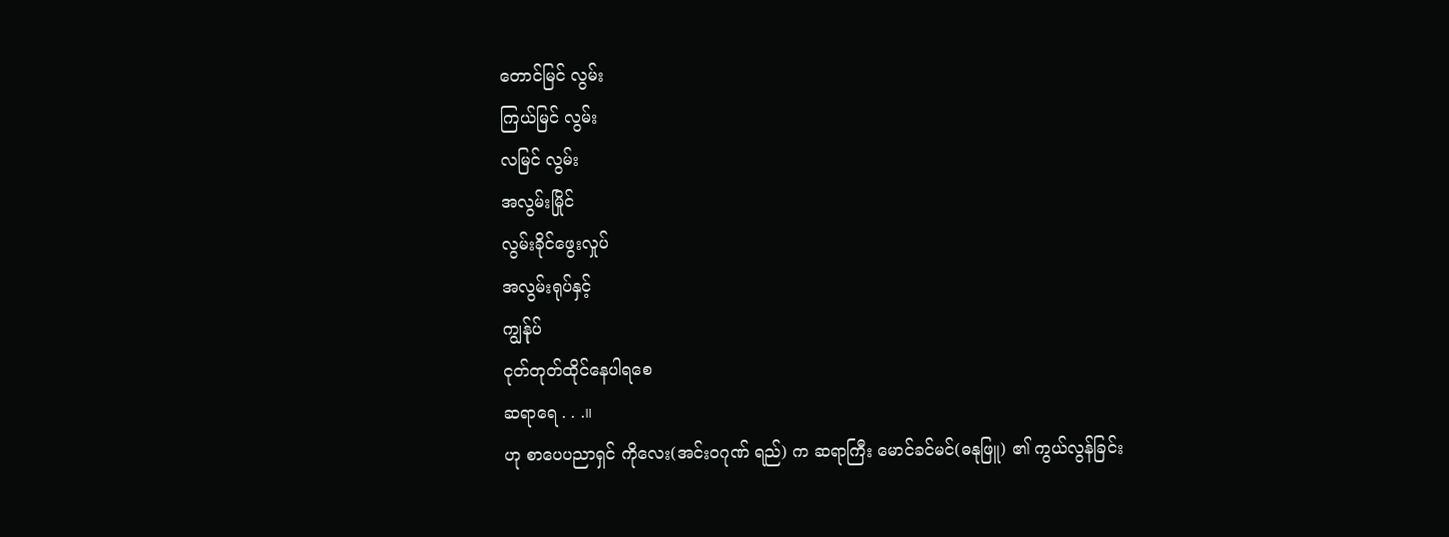တောင်မြင် လွမ်း
ကြယ်မြင် လွမ်း
လမြင် လွမ်း
အလွမ်းမြိုင်
လွမ်းခိုင်ဖွေးလှုပ်
အလွမ်းရုပ်နှင့်
ကျွန်ုပ်
ငုတ်တုတ်ထိုင်နေပါရစေ
ဆရာရေ . . .။
ဟု စာပေပညာရှင် ကိုလေး(အင်းဝဂုဏ် ရည်) က ဆရာကြီး မောင်ခင်မင်(ဓနုဖြူ) ၏ ကွယ်လွန်ခြင်း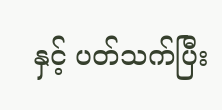နှင့် ပတ်သက်ပြီး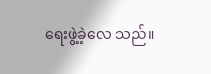ရေးဖွဲ့ခဲ့လေ သည်။